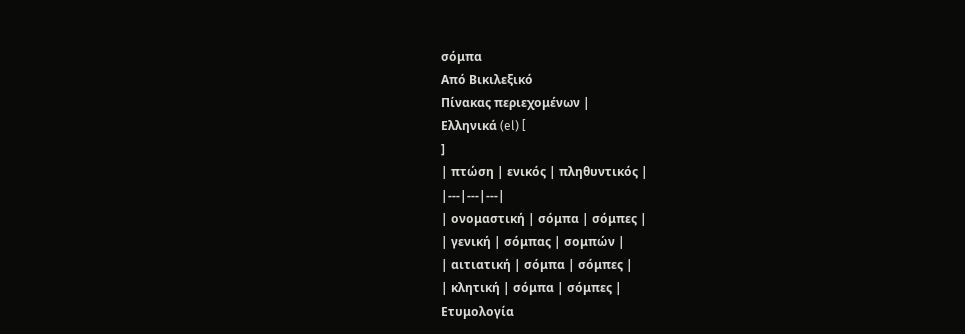σόμπα
Από Βικιλεξικό
Πίνακας περιεχομένων |
Ελληνικά (el) [
]
| πτώση | ενικός | πληθυντικός |
|---|---|---|
| ονομαστική | σόμπα | σόμπες |
| γενική | σόμπας | σομπών |
| αιτιατική | σόμπα | σόμπες |
| κλητική | σόμπα | σόμπες |
Ετυμολογία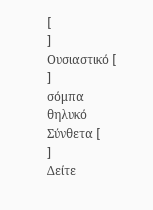[
]
Ουσιαστικό [
]
σόμπα θηλυκό
Σύνθετα [
]
Δείτε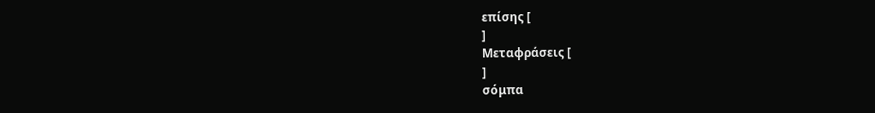επίσης [
]
Μεταφράσεις [
]
σόμπα